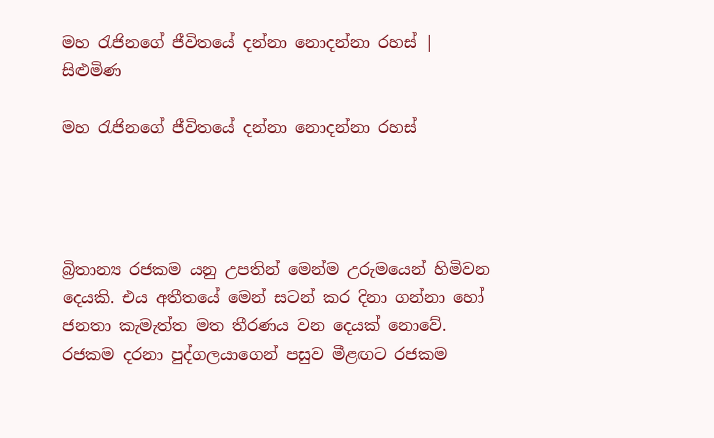මහ රැජිනගේ ජීවිතයේ දන්නා නොදන්නා රහස් | සිළුමිණ

මහ රැජිනගේ ජීවිතයේ දන්නා නොදන්නා රහස්




බ්‍රිතාන්‍ය රජකම යනු උපතින් මෙන්ම උරුමයෙන් හිමිවන දෙයකි. එය අතීතයේ මෙන් සටන් කර දිනා ගන්නා හෝ ජනතා කැමැත්ත මත තීරණය වන දෙයක් නොවේ. රජකම දරනා පුද්ගලයාගෙන් පසුව මීළඟට රජකම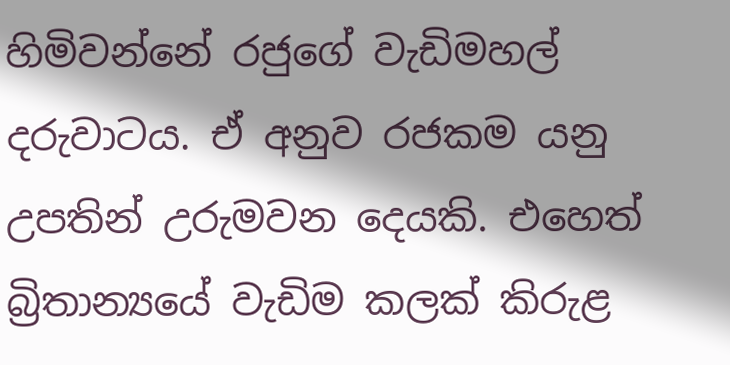හිමිවන්නේ රජුගේ වැඩිමහල් දරුවාටය. ඒ අනුව රජකම යනු උපතින් උරුමවන දෙයකි. එහෙත් බ්‍රිතාන්‍යයේ වැඩිම කලක් කිරුළ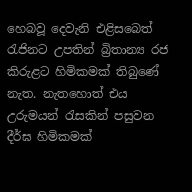හෙබවූ දෙවැනි එළිසබෙත් රැජිනට උපතින් බ්‍රිතාන්‍ය රජ කිරුළට හිමිකමක් තිබුණේ නැත. නැතහොත් එය උරුමයන් රැසකින් පසුවන දීර්ඝ හිමිකමක්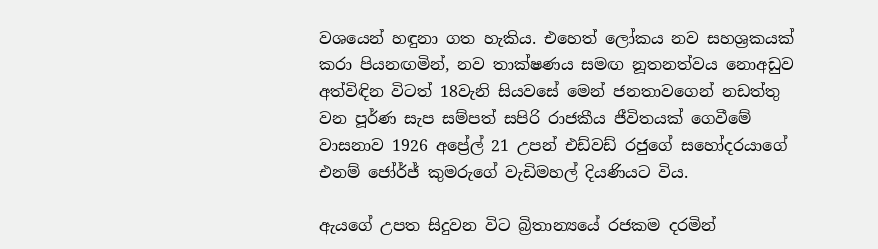වශයෙන් හඳුනා ගත හැකිය. එහෙත් ලෝකය නව සහශ්‍රකයක් කරා පියනඟමින්, නව තාක්ෂණය සමඟ නූතනත්වය නොඅඩුව අත්විඳින විටත් 18වැනි සියවසේ මෙන් ජනතාවගෙන් නඩත්තු වන පූර්ණ සැප සම්පත් සපිරි රාජකීය ජීවිතයක් ගෙවීමේ වාසනාව 1926 අප්‍රේල් 21 උපන් එඩ්වඩ් රජුගේ සහෝදරයාගේ එනම් ජෝර්ජ් කුමරුගේ වැඩිමහල් දියණියට විය.

ඇයගේ උපත සිදුවන විට බ්‍රිතාන්‍යයේ රජකම දරමින්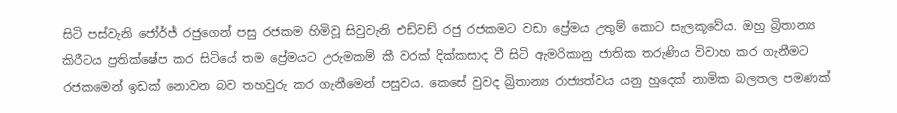සිටි පස්වැනි ජෝර්ජ් රජුගෙන් පසු රජකම හිමිවූ සිවුවැනි එඩ්වඩ් රජු රජකමට වඩා ප්‍රේමය උතුම් කොට සැලකූවේය. ඔහු බ්‍රිතාන්‍ය කිරීටය ප්‍රතික්ෂේප කර සිටියේ තම ප්‍රේමයට උරුමකම් කී වරක් දික්කසාද වී සිටි ඇමරිකානු ජාතික තරුණිය විවාහ කර ගැනීමට රජකමෙන් ඉඩක් නොවන බව තහවුරු කර ගැනීමෙන් පසුවය. කෙසේ වුවද බ්‍රිතාන්‍ය රාජ්‍යත්වය යනු හුදෙක් නාමික බලතල පමණක්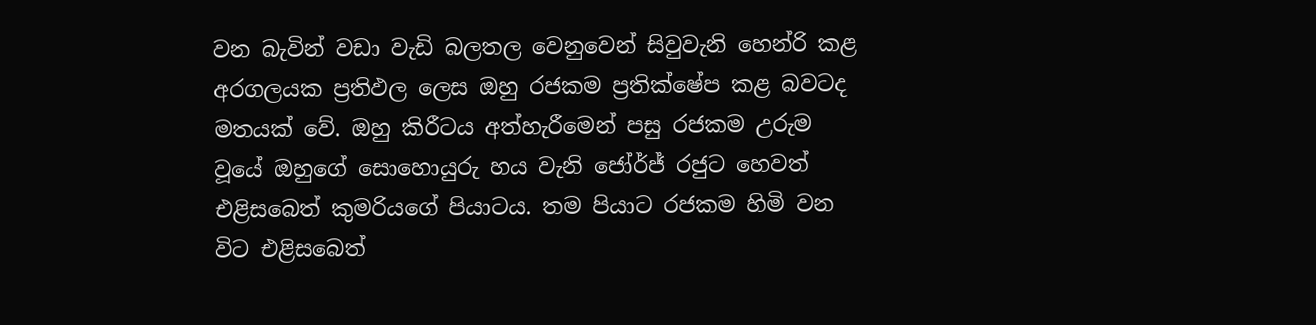වන බැවින් වඩා වැඩි බලතල වෙනුවෙන් සිවුවැනි හෙන්රි කළ අරගලයක ප්‍රතිඵල ලෙස ඔහු රජකම ප්‍රතික්ෂේප කළ බවටද මතයක් වේ. ඔහු කිරීටය අත්හැරීමෙන් පසු රජකම උරුම වූයේ ඔහුගේ සොහොයුරු හය වැනි ජෝර්ජ් රජුට හෙවත් එළිසබෙත් කුමරියගේ පියාටය. තම පියාට රජකම හිමි වන විට එළිසබෙත්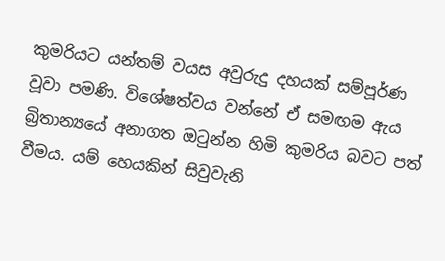කුමරියට යන්තම් වයස අවුරුදු දහයක් සම්පූර්ණ වූවා පමණි. විශේෂත්වය වන්නේ ඒ සමඟම ඇය බ්‍රිතාන්‍යයේ අනාගත ඔටුන්න හිමි කුමරිය බවට පත් වීමය. යම් හෙයකින් සිවුවැනි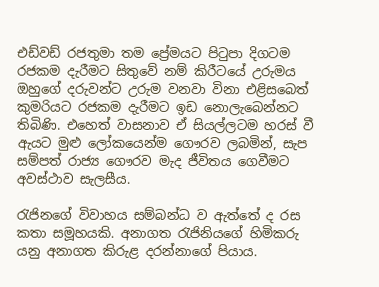එඩ්වඩ් රජතුමා තම ප්‍රේමයට පිටුපා දිගටම රජකම දැරීමට සිතුවේ නම් කිරීටයේ උරුමය ඔහුගේ දරුවන්ට උරුම වනවා විනා එළිසබෙත් කුමරියට රජකම දැරීමට ඉඩ නොලැබෙන්නට තිබිණි. එහෙත් වාසනාව ඒ සියල්ලටම හරස් වී ඇයට මුළු ලෝකයෙන්ම ගෞරව ලබමින්, සැප සම්පත් රාජ්‍ය ගෞරව මැද ජීවිතය ගෙවීමට අවස්ථාව සැලසීය.

රැජිනගේ විවාහය සම්බන්ධ ව ඇත්තේ ද රස කතා සමූහයකි. අනාගත රැජිනියගේ හිමිකරු යනු අනාගත කිරුළ දරන්නාගේ පියාය.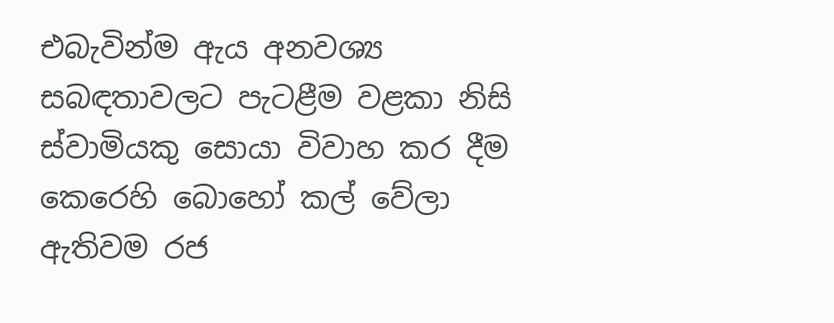එබැවින්ම ඇය අනවශ්‍ය සබඳතාවලට පැටළීම වළකා නිසි ස්වාමියකු සොයා විවාහ කර දීම කෙරෙහි බොහෝ කල් වේලා ඇතිවම රජ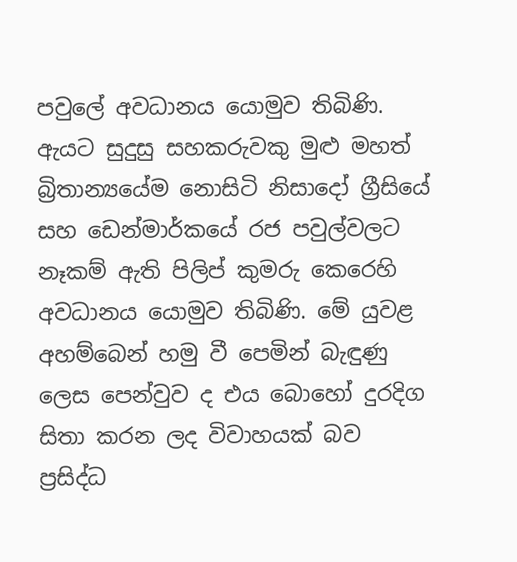පවුලේ අවධානය යොමුව තිබිණි. ඇයට සුදුසු සහකරුවකු මුළු මහත් බ්‍රිතාන්‍යයේම නොසිටි නිසාදෝ ග්‍රීසියේ සහ ඩෙන්මාර්කයේ රජ පවුල්වලට නෑකම් ඇති පිලිප් කුමරු කෙරෙහි අවධානය යොමුව තිබිණි. මේ යුවළ අහම්බෙන් හමු වී පෙමින් බැඳුණු ලෙස පෙන්වුව ද එය බොහෝ දුරදිග සිතා කරන ලද විවාහයක් බව ප්‍රසිද්ධ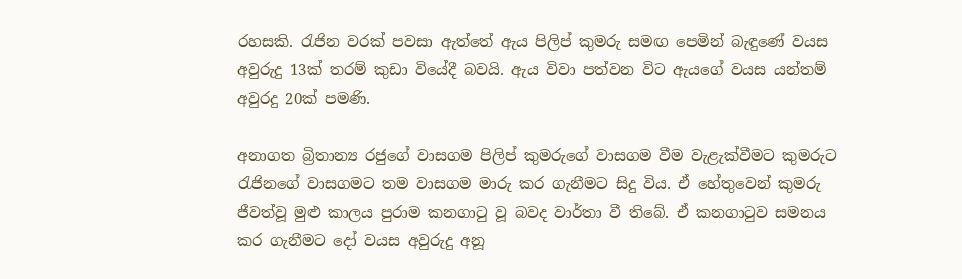රහසකි. රැජින වරක් පවසා ඇත්තේ ඇය පිලිප් කුමරු සමඟ පෙමින් බැඳුණේ වයස අවුරුදු 13ක් තරම් කුඩා වියේදී බවයි. ඇය විවා පත්වන විට ඇයගේ වයස යන්තම් අවුරදු 20ක් පමණි.

අනාගත බ්‍රිතාන්‍ය රජුගේ වාසගම පිලිප් කුමරුගේ වාසගම වීම වැළැක්වීමට කුමරුට රැජිනගේ වාසගමට තම වාසගම මාරු කර ගැනීමට සිදු විය. ඒ හේතුවෙන් කුමරු ජීවත්වූ මුළු කාලය පුරාම කනගාටු වූ බවද වාර්තා වී තිබේ. ඒ කනගාටුව සමනය කර ගැනීමට දෝ වයස අවුරුදු අනූ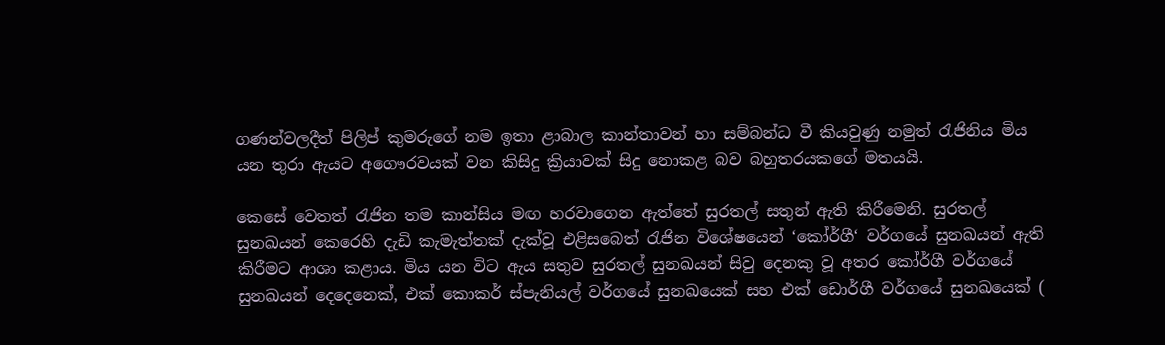ගණන්වලදීත් පිලිප් කුමරුගේ නම ඉතා ළාබාල කාන්තාවන් හා සම්බන්ධ වී කියවුණු නමුත් රැජිනිය මිය යන තුරා ඇයට අගෞරවයක් වන කිසිදු ක්‍රියාවක් සිදු නොකළ බව බහුතරයකගේ මතයයි.

කෙසේ වෙතත් රැජින තම කාන්සිය මඟ හරවාගෙන ඇත්තේ සුරතල් සතුන් ඇති කිරීමෙනි. සුරතල් සුනඛයන් කෙරෙහි දැඩි කැමැත්තක් දැක්වූ එළිසබෙත් රැජින විශේෂයෙන් ‘කෝර්ගී‘ වර්ගයේ සුනඛයන් ඇති කිරීමට ආශා කළාය. මිය යන විට ඇය සතුව සුරතල් සුනඛයන් සිවු දෙනකු වූ අතර කෝර්ගී වර්ගයේ සුනඛයන් දෙදෙනෙක්, එක් කොකර් ස්පැනියල් වර්ගයේ සුනඛයෙක් සහ එක් ඩොර්ගී වර්ගයේ සුනඛයෙක් (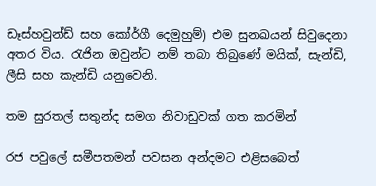ඩෑස්හවුන්ඩ් සහ කෝර්ගී දෙමුහුම්) එම සුනඛයන් සිවුදෙනා අතර විය. රැජින ඔවුන්ට නම් තබා තිබුණේ මයික්, සැන්ඩි, ලීසි සහ කැන්ඩි යනුවෙනි.

තම සුරතල් සතුන්ද සමග නිවාඩුවක් ගත කරමින්

රජ පවුලේ සමීපතමන් පවසන අන්දමට එළිසබෙත්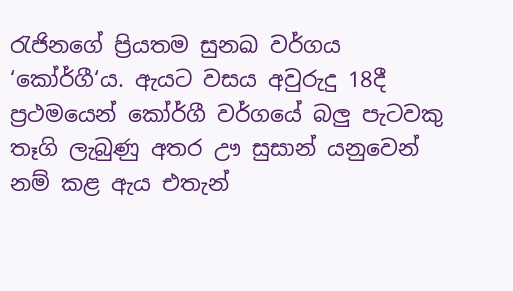රැජිනගේ ප්‍රියතම සුනඛ වර්ගය ‘කෝර්ගී‘ය. ඇයට වසය අවුරුදු 18දී ප්‍රථමයෙන් කෝර්ගී වර්ගයේ බලු පැටවකු තෑගි ලැබුණු අතර ඌ සුසාන් යනුවෙන් නම් කළ ඇය එතැන්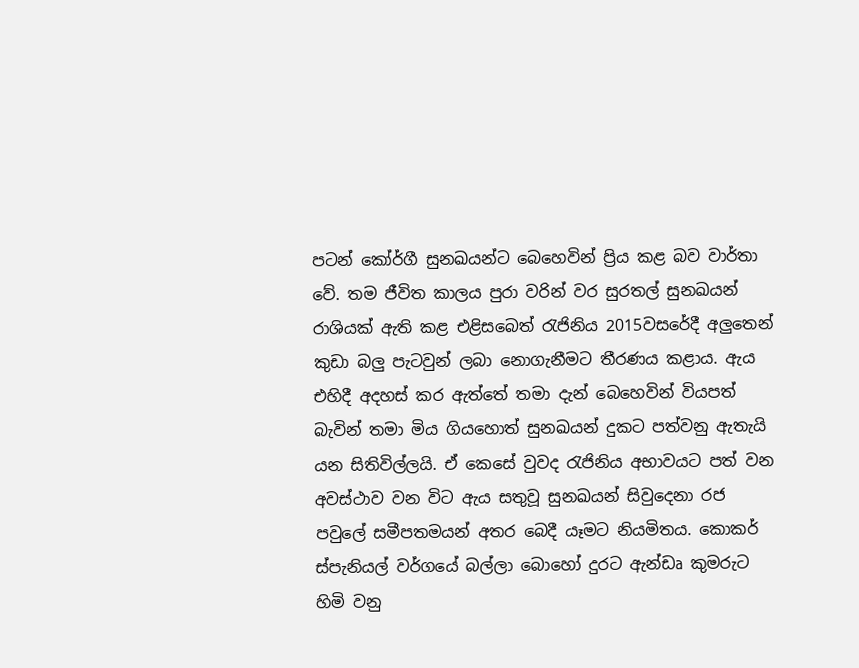පටන් කෝර්ගී සුනඛයන්ට බෙහෙවින් ප්‍රිය කළ බව වාර්තා වේ. තම ජීවිත කාලය පුරා වරින් වර සුරතල් සුනඛයන් රාශියක් ඇති කළ එළිසබෙත් රැජිනිය 2015වසරේදී අලුතෙන් කුඩා බලු පැටවුන් ලබා නොගැනීමට තීරණය කළාය. ඇය එහිදී අදහස් කර ඇත්තේ තමා දැන් බෙහෙවින් වියපත් බැවින් තමා මිය ගියහොත් සුනඛයන් දුකට පත්වනු ඇතැයි යන සිතිවිල්ලයි. ඒ කෙසේ වුවද රැජිනිය අභාවයට පත් වන අවස්ථාව වන විට ඇය සතුවූ සුනඛයන් සිවුදෙනා රජ පවුලේ සමීපතමයන් අතර බෙදී යෑමට නියමිතය. කොකර් ස්පැනියල් වර්ගයේ බල්ලා බොහෝ දුරට ඇන්ඩෘ කුමරුට හිමි වනු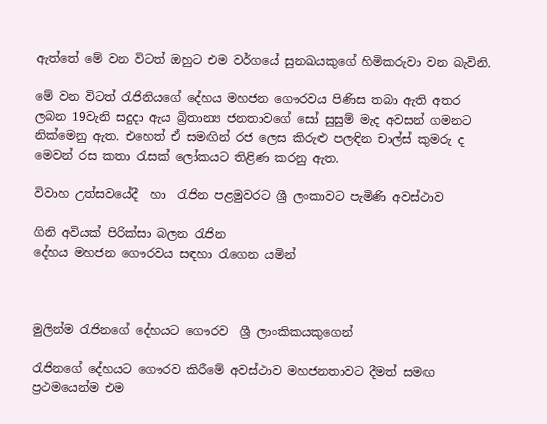ඇත්තේ මේ වන විටත් ඔහුට එම වර්ගයේ සුනඛයකුගේ හිමිකරුවා වන බැවිනි.

මේ වන විටත් රැජිනියගේ දේහය මහජන ගෞරවය පිණිස තබා ඇති අතර ලබන 19වැනි සදුදා ඇය බ්‍රිතාන්‍ය ජනතාවගේ සෝ සුසුම් මැද අවසන් ගමනට නික්මෙනු ඇත. එහෙත් ඒ සමඟින් රජ ලෙස කිරුළු පලඳින චාල්ස් කුමරු ද මෙවන් රස කතා රැසක් ලෝකයට තිළිණ කරනු ඇත.

විවාහ උත්සවයේදී  හා  රැජින පළමුවරට ශ්‍රී ලංකාවට පැමිණි අවස්ථාව

ගිනි අවියක් පිරික්සා බලන රැජින
දේහය මහජන ගෞරවය සඳහා රැගෙන යමින්



මුලින්ම රැජිනගේ දේහයට ගෞරව  ශ්‍රී ලාංකිකයකුගෙන්

රැජිනගේ දේහයට ගෞරව කිරීමේ අවස්ථාව මහජනතාවට දීමත් සමඟ ප්‍රථමයෙන්ම එම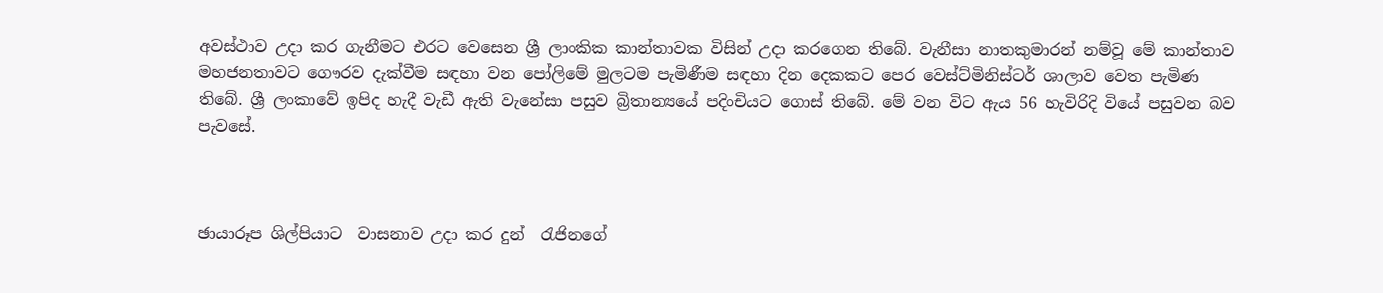අවස්ථාව උදා කර ගැනීමට එරට වෙසෙන ශ්‍රී ලාංකික කාන්තාවක විසින් උදා කරගෙන තිබේ. වැනීසා නාතකුමාරන් නම්වූ මේ කාන්තාව මහජනතාවට ගෞරව දැක්වීම සඳහා වන පෝලිමේ මුලටම පැමිණීම සඳහා දින දෙකකට පෙර වෙස්ට්මිනිස්ටර් ශාලාව වෙත පැමිණ තිබේ. ශ්‍රී ලංකාවේ ඉපිද හැදී වැඩී ඇති වැනේසා පසුව බ්‍රිතාන්‍යයේ පදිංචියට ගොස් තිබේ. මේ වන විට ඇය 56 හැවිරිදි වියේ පසුවන බව පැවසේ.



ඡායාරූප ශිල්පියාට  වාසනාව උදා කර දුන්  රැජිනගේ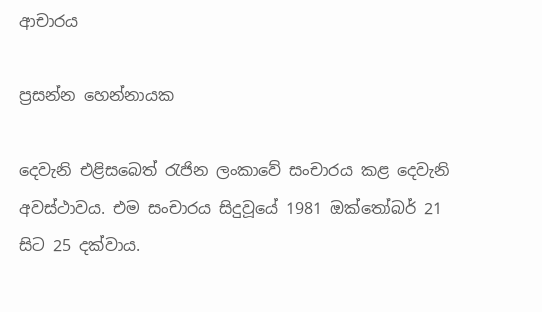ආචාරය

ප්‍රසන්න හෙන්නායක

දෙවැනි එළිසබෙත් රැජින ලංකාවේ සංචාරය කළ දෙවැනි අවස්ථාවය. එම සංචාරය සිදුවූයේ 1981 ඔක්තෝබර් 21 සිට 25 දක්වාය.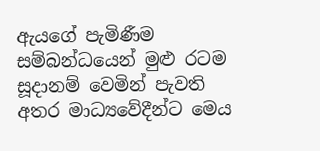ඇයගේ පැමිණීම සම්බන්ධයෙන් මුළු රටම සූදානම් වෙමින් පැවති අතර මාධ්‍යවේදීන්ට මෙය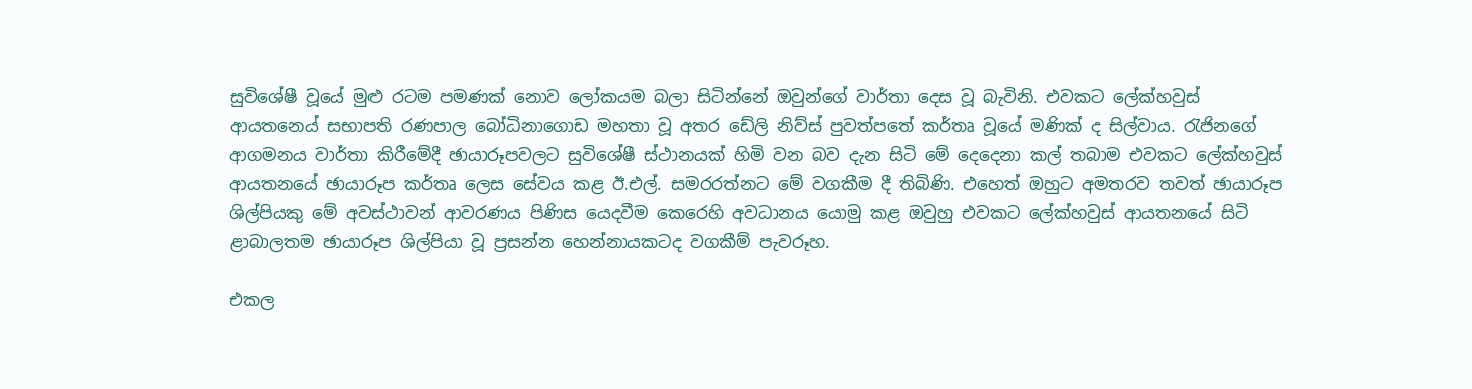සුවිශේෂී වූයේ මුළු රටම පමණක් නොව ලෝකයම බලා සිටින්නේ ඔවුන්ගේ වාර්තා දෙස වූ බැවිනි. එවකට ලේක්හවුස් ආයතන‍ෙය් සභාපති රණපාල බෝධිනාගොඩ මහතා වූ අතර ඩේලි නිව්ස් පුවත්පතේ කර්තෘ වූයේ මණික් ද සිල්වාය. රැජිනගේ ආගමනය වාර්තා කිරීමේදී ඡායාරූපවලට සුවිශේෂී ස්ථානයක් හිමි වන බව දැන සිටි මේ දෙදෙනා කල් තබාම එවකට ලේක්හවුස් ආයතනයේ ඡායාරූප කර්තෘ ලෙස සේවය කළ ඊ.එල්. සමරරත්නට මේ වගකීම දී තිබිණි. එහෙත් ඔහුට අමතරව තවත් ඡායාරූප ශිල්පියකු මේ අවස්ථාවන් ආවරණය පිණිස යෙදවීම කෙරෙහි අවධානය යොමු කළ ඔවුහු එවකට ලේක්හවුස් ආයතනයේ සිටි ළාබාලතම ඡායාරූප ශිල්පියා වූ ප්‍රසන්න හෙන්නායකටද වගකීම් පැවරූහ.

එකල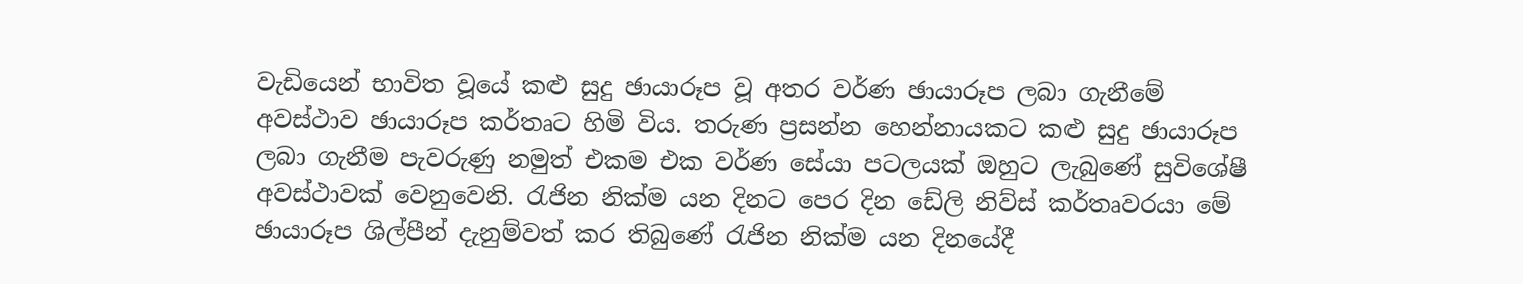වැඩියෙන් භාවිත වූයේ කළු සුදු ඡායාරූප වූ අතර වර්ණ ඡායාරූප ලබා ගැනීමේ අවස්ථාව ඡායාරූප කර්තෘට හිමි විය. තරුණ ප්‍රසන්න හෙන්නායකට කළු සුදු ඡායාරූප ලබා ගැනීම පැවරුණු නමුත් එකම එක වර්ණ සේයා පටලයක් ඔහුට ලැබුණේ සුවිශේෂී අවස්ථාවක් වෙනුවෙනි. රැජින නික්ම යන දිනට පෙර දින ඩේලි නිව්ස් කර්තෘවරයා මේ ඡායාරූප ශිල්පීන් දැනුම්වත් කර තිබුණේ රැජින නික්ම යන දිනයේදී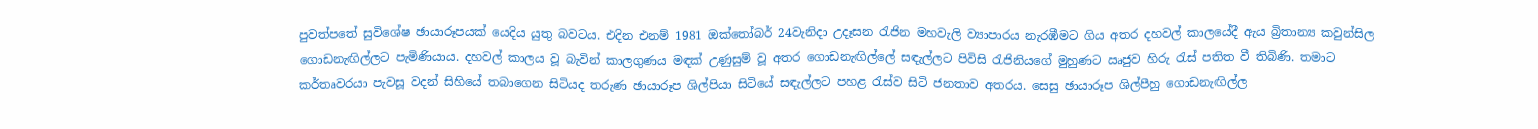පුවත්පතේ සුවිශේෂ ඡායාරූපයක් යෙදිය යුතු බවටය. එදින එනම් 1981 ඔක්තෝබර් 24වැනිදා උදෑසන රැජින මහවැලි ව්‍යාපාරය නැරඹීමට ගිය අතර දහවල් කාලයේදී ඇය බ්‍රිතාන්‍ය කවුන්සිල ගොඩනැඟිල්ලට පැමිණියාය. දහවල් කාලය වූ බැවින් කාලගුණය මඳක් උණුසුම් වූ අතර ගොඩනැඟිල්ලේ සඳැල්ලට පිවිසි රැජිනියගේ මුහුණට ඍජුව හිරු රැස් පතිත වී තිබිණි. තමාට කර්තෘවරයා පැවසූ වදන් සිහියේ තබාගෙන සිටියද තරුණ ඡායාරූප ශිල්පියා සිටියේ සඳැල්ලට පහළ රැස්ව සිටි ජනතාව අතරය. සෙසු ඡායාරූප ශිල්පීහු ගොඩනැඟිල්ල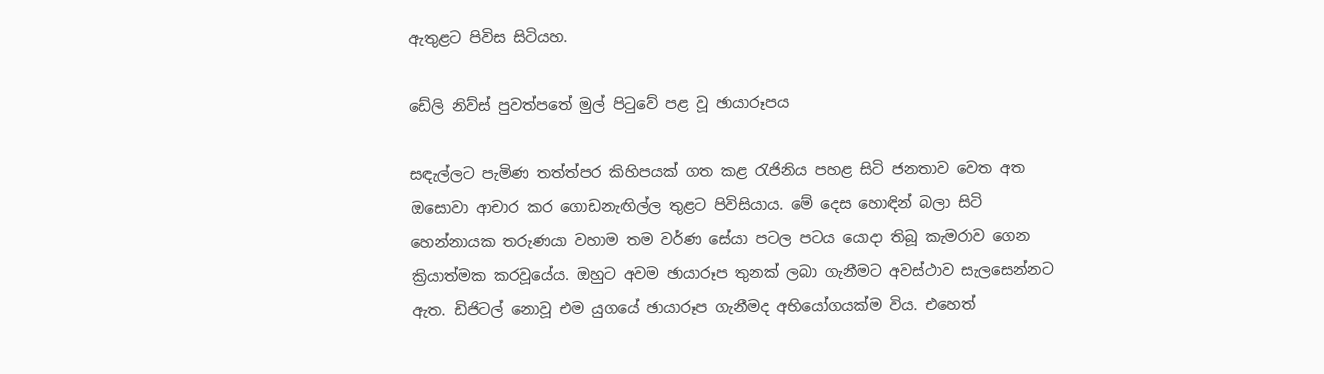ඇතුළට පිවිස සිටියහ.

ඩේලි නිව්ස් පුවත්පතේ මුල් පිටුවේ පළ වූ ඡායාරූපය

සඳැල්ලට පැමිණ තත්ත්පර කිහිපයක් ගත කළ රැජිනිය පහළ සිටි ජනතාව වෙත අත ඔසොවා ආචාර කර ගොඩනැඟිල්ල තුළට පිවිසියාය. මේ දෙස හොඳින් බලා සිටි හෙන්නායක තරුණයා වහාම තම වර්ණ සේයා පටල පටය යොදා තිබූ කැමරාව ගෙන ක්‍රියාත්මක කරවූයේය. ඔහුට අවම ඡායාරූප තුනක් ලබා ගැනීමට අවස්ථාව සැලසෙන්නට ඇත. ඩිජිටල් නොවූ එම යුගයේ ඡායාරූප ගැනීමද අභියෝගයක්ම විය. එහෙත්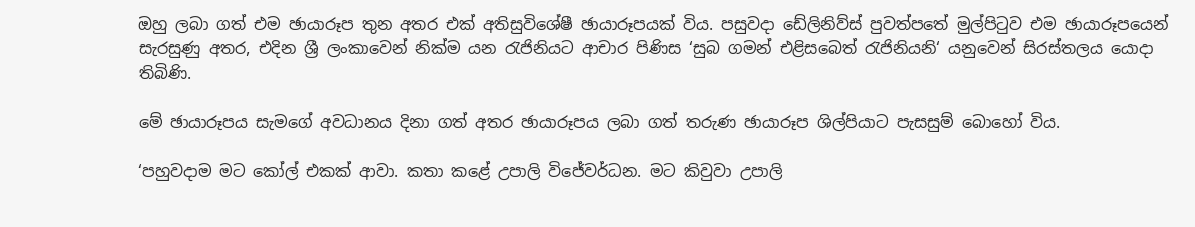ඔහු ලබා ගත් එම ඡායාරූප තුන අතර එක් අතිසුවිශේෂී ඡායාරූපයක් විය. පසුවදා ඩේලිනිව්ස් පුවත්පතේ මුල්පිටුව එම ඡායාරූපයෙන් සැරසුණු අතර, එදින ශ්‍රී ලංකාවෙන් නික්ම යන රැජිනියට ආචාර පිණිස ‘සුබ ගමන් එළිසබෙත් රැජිනියනි‘ යනුවෙන් සිරස්තලය යොදා තිබිණි.

මේ ඡායාරූපය සැමගේ අවධානය දිනා ගත් අතර ඡායාරූපය ලබා ගත් තරුණ ඡායාරූප ශිල්පියාට පැසසුම් බොහෝ විය.

‘පහුවදාම මට කෝල් එකක් ආවා. කතා කළේ උපාලි විජේවර්ධන. මට කිවුවා උපාලි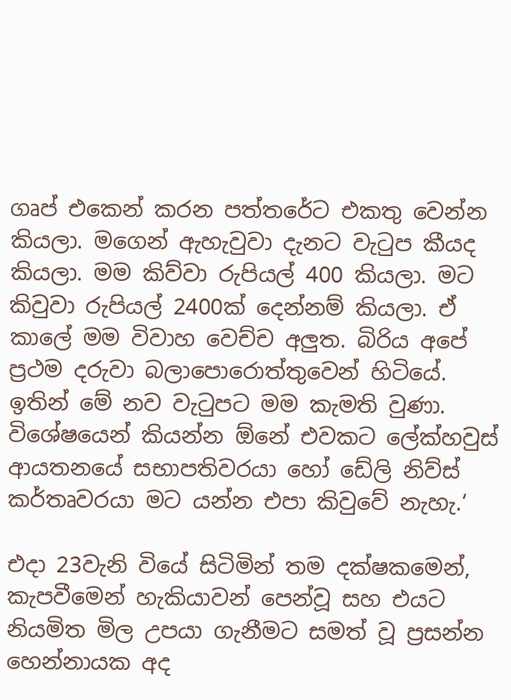ගෘප් එකෙන් කරන පත්තරේට එකතු වෙන්න කියලා. මගෙන් ඇහැවුවා දැනට වැටුප කීයද කියලා. මම කිව්වා රුපියල් 400 කියලා. මට කිවුවා රුපියල් 2400ක් දෙන්නම් කියලා. ඒ කාලේ මම විවාහ වෙච්ච අලුත. බිරිය අපේ ප්‍රථම දරුවා බලාපොරොත්තුවෙන් හිටියේ. ඉතින් මේ නව වැටුපට මම කැමති වුණා. විශේෂයෙන් කියන්න ඕනේ එවකට ලේක්හවුස් ආයතනයේ සභාපතිවරයා හෝ ඩේලි නිව්ස් කර්තෘවරයා මට යන්න එපා කිවුවේ නැහැ.‘

එදා 23වැනි වියේ සිටිමින් තම දක්ෂකමෙන්, කැපවීමෙන් හැකියාවන් පෙන්වූ සහ එයට නියමිත මිල උපයා ගැනීමට සමත් වූ ප්‍රසන්න හෙන්නායක අද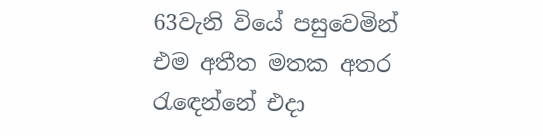63වැනි වියේ පසුවෙමින් එම අතීත මතක අතර රැඳෙන්නේ එදා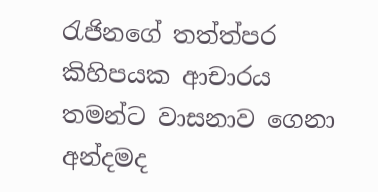රැජිනගේ තත්ත්පර කිහිපයක ආචාරය තමන්ට වාසනාව ගෙනා අන්දමද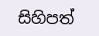සිහිපත්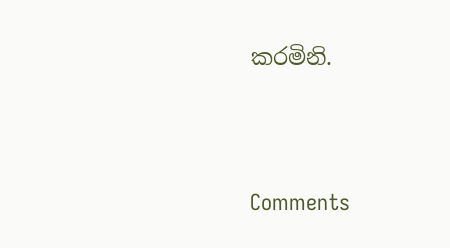කරමිනි.





Comments